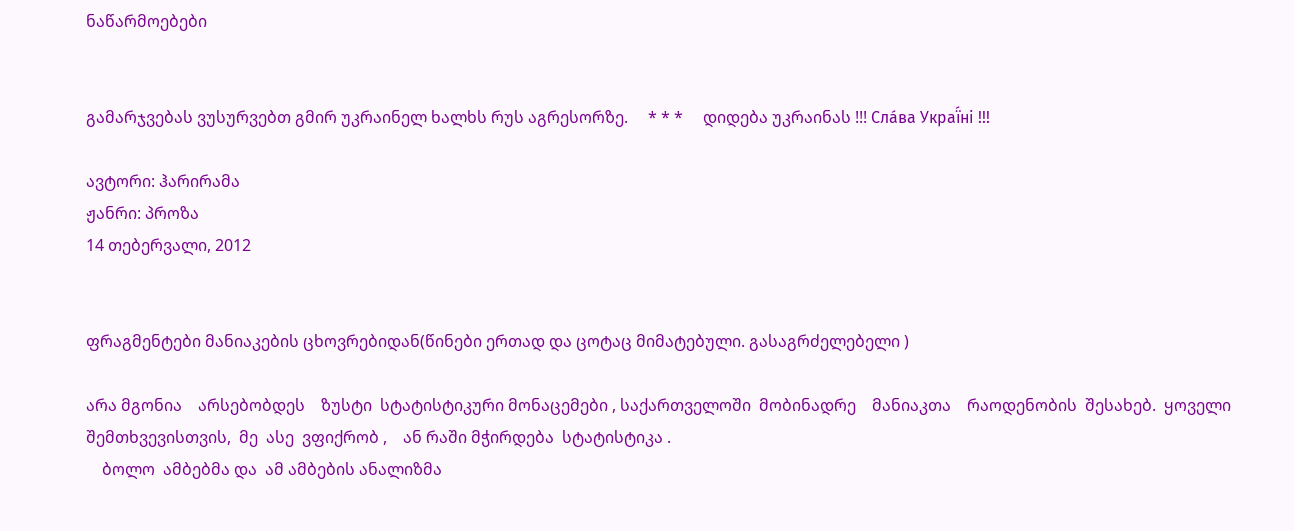ნაწარმოებები


გამარჯვებას ვუსურვებთ გმირ უკრაინელ ხალხს რუს აგრესორზე.     * * *     დიდება უკრაინას !!! Сла́ва Украї́ні !!!

ავტორი: ჰარირამა
ჟანრი: პროზა
14 თებერვალი, 2012


ფრაგმენტები მანიაკების ცხოვრებიდან(წინები ერთად და ცოტაც მიმატებული. გასაგრძელებელი )

არა მგონია    არსებობდეს    ზუსტი  სტატისტიკური მონაცემები , საქართველოში  მობინადრე    მანიაკთა    რაოდენობის  შესახებ.  ყოველი შემთხვევისთვის,  მე  ასე  ვფიქრობ ,    ან რაში მჭირდება  სტატისტიკა .
    ბოლო  ამბებმა და  ამ ამბების ანალიზმა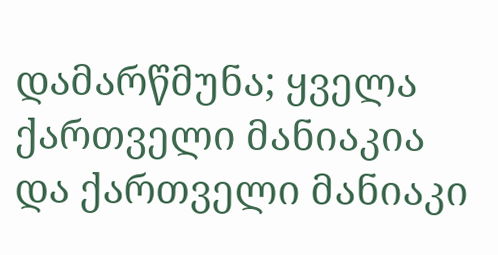დამარწმუნა; ყველა ქართველი მანიაკია    და ქართველი მანიაკი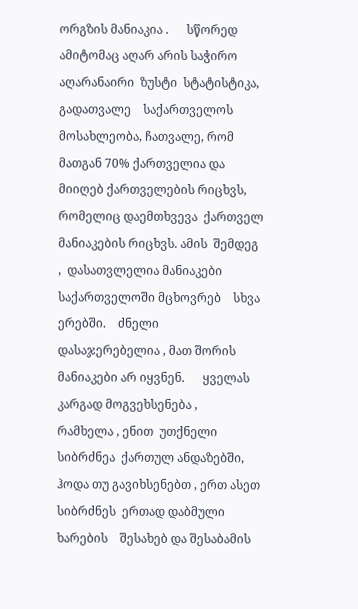ორგზის მანიაკია .      სწორედ  ამიტომაც აღარ არის საჭირო აღარანაირი  ზუსტი  სტატისტიკა,    გადათვალე    საქართველოს მოსახლეობა, ჩათვალე, რომ მათგან 70% ქართველია და მიიღებ ქართველების რიცხვს,  რომელიც დაემთხვევა  ქართველ მანიაკების რიცხვს. ამის  შემდეგ  ,  დასათვლელია მანიაკები საქართველოში მცხოვრებ    სხვა ერებში.    ძნელი დასაჯერებელია , მათ შორის მანიაკები არ იყვნენ.      ყველას კარგად მოგვეხსენება ,    რამხელა , ენით  უთქნელი სიბრძნეა  ქართულ ანდაზებში, ჰოდა თუ გავიხსენებთ , ერთ ასეთ სიბრძნეს  ერთად დაბმული ხარების    შესახებ და შესაბამის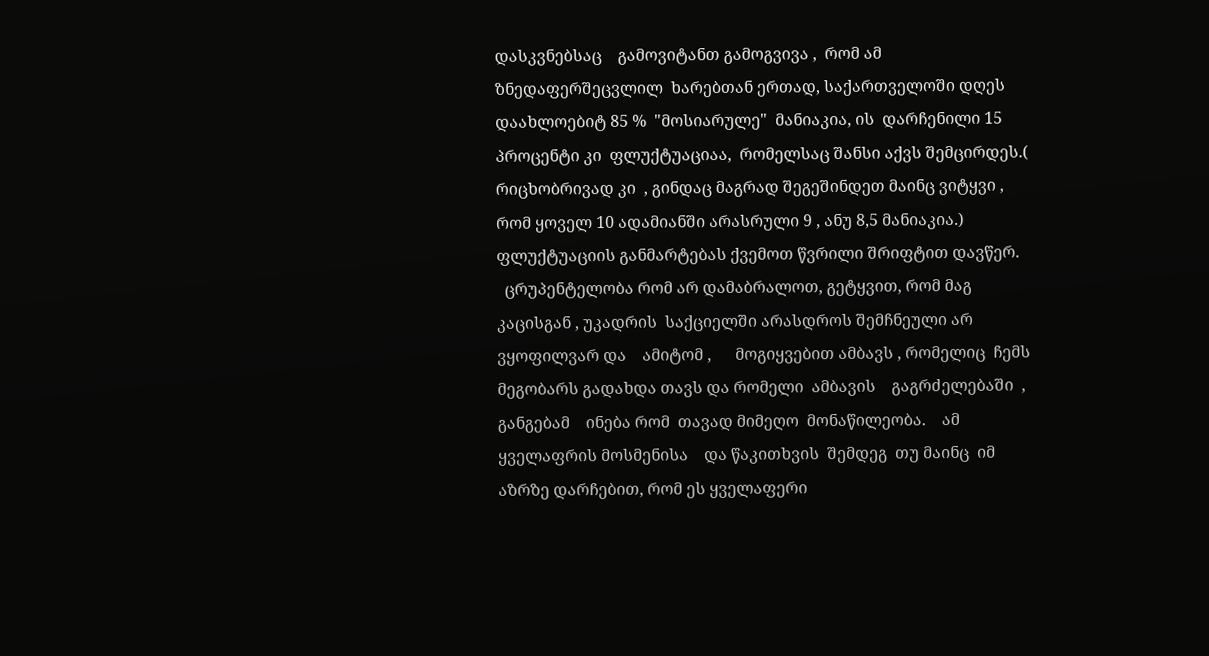დასკვნებსაც    გამოვიტანთ გამოგვივა ,  რომ ამ  ზნედაფერშეცვლილ  ხარებთან ერთად, საქართველოში დღეს დაახლოებიტ 85 %  "მოსიარულე"  მანიაკია, ის  დარჩენილი 15 პროცენტი კი  ფლუქტუაციაა,  რომელსაც შანსი აქვს შემცირდეს.( რიცხობრივად კი  , გინდაც მაგრად შეგეშინდეთ მაინც ვიტყვი , რომ ყოველ 10 ადამიანში არასრული 9 , ანუ 8,5 მანიაკია.)  ფლუქტუაციის განმარტებას ქვემოთ წვრილი შრიფტით დავწერ.
  ცრუპენტელობა რომ არ დამაბრალოთ, გეტყვით, რომ მაგ  კაცისგან , უკადრის  საქციელში არასდროს შემჩნეული არ ვყოფილვარ და    ამიტომ ,      მოგიყვებით ამბავს , რომელიც  ჩემს მეგობარს გადახდა თავს და რომელი  ამბავის    გაგრძელებაში  , განგებამ    ინება რომ  თავად მიმეღო  მონაწილეობა.    ამ ყველაფრის მოსმენისა    და წაკითხვის  შემდეგ  თუ მაინც  იმ აზრზე დარჩებით, რომ ეს ყველაფერი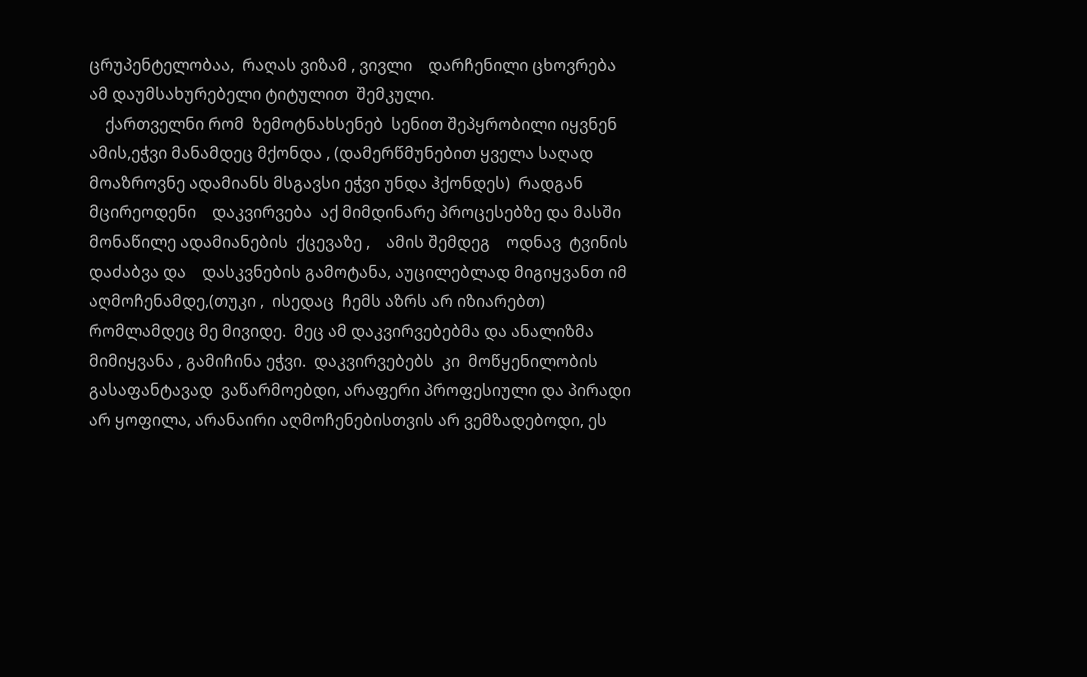ცრუპენტელობაა,  რაღას ვიზამ , ვივლი    დარჩენილი ცხოვრება ამ დაუმსახურებელი ტიტულით  შემკული.
    ქართველნი რომ  ზემოტნახსენებ  სენით შეპყრობილი იყვნენ ამის,ეჭვი მანამდეც მქონდა , (დამერწმუნებით ყველა საღად მოაზროვნე ადამიანს მსგავსი ეჭვი უნდა ჰქონდეს)  რადგან    მცირეოდენი    დაკვირვება  აქ მიმდინარე პროცესებზე და მასში მონაწილე ადამიანების  ქცევაზე ,    ამის შემდეგ    ოდნავ  ტვინის დაძაბვა და    დასკვნების გამოტანა, აუცილებლად მიგიყვანთ იმ აღმოჩენამდე,(თუკი ,  ისედაც  ჩემს აზრს არ იზიარებთ)  რომლამდეც მე მივიდე.  მეც ამ დაკვირვებებმა და ანალიზმა მიმიყვანა , გამიჩინა ეჭვი.  დაკვირვებებს  კი  მოწყენილობის გასაფანტავად  ვაწარმოებდი, არაფერი პროფესიული და პირადი არ ყოფილა, არანაირი აღმოჩენებისთვის არ ვემზადებოდი, ეს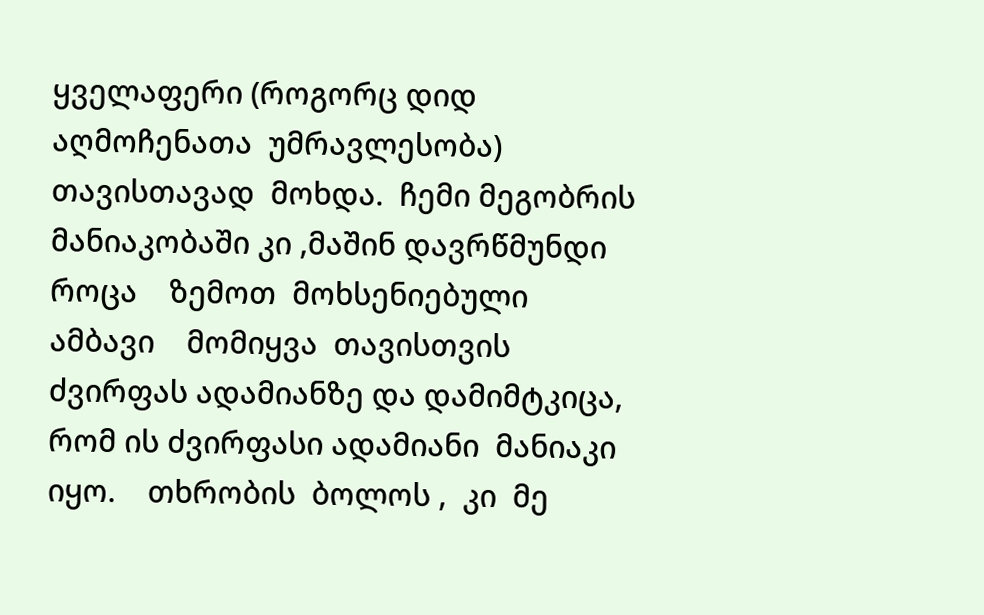ყველაფერი (როგორც დიდ აღმოჩენათა  უმრავლესობა) თავისთავად  მოხდა.  ჩემი მეგობრის მანიაკობაში კი ,მაშინ დავრწმუნდი  როცა    ზემოთ  მოხსენიებული  ამბავი    მომიყვა  თავისთვის ძვირფას ადამიანზე და დამიმტკიცა, რომ ის ძვირფასი ადამიანი  მანიაკი იყო.    თხრობის  ბოლოს ,  კი  მე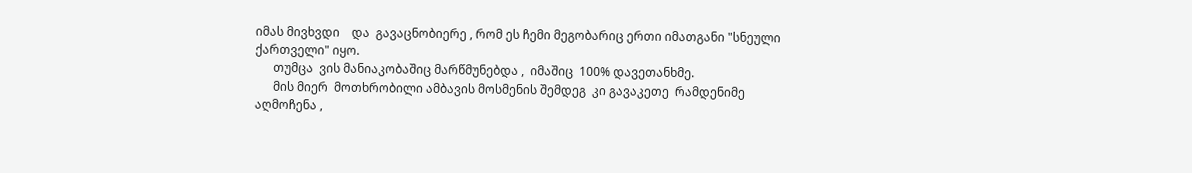იმას მივხვდი    და  გავაცნობიერე , რომ ეს ჩემი მეგობარიც ერთი იმათგანი "სნეული ქართველი" იყო.
      თუმცა  ვის მანიაკობაშიც მარწმუნებდა ,  იმაშიც  100% დავეთანხმე.
      მის მიერ  მოთხრობილი ამბავის მოსმენის შემდეგ  კი გავაკეთე  რამდენიმე აღმოჩენა ,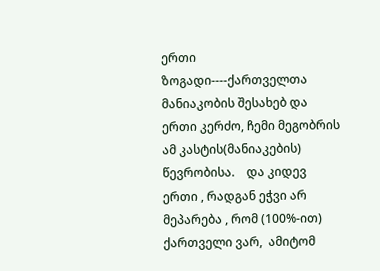ერთი ზოგადი----ქართველთა მანიაკობის შესახებ და ერთი კერძო, ჩემი მეგობრის ამ კასტის(მანიაკების)  წევრობისა.    და კიდევ  ერთი , რადგან ეჭვი არ მეპარება , რომ (100%-ით)  ქართველი ვარ,  ამიტომ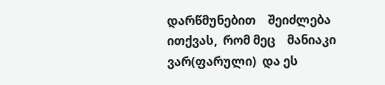დარწმუნებით    შეიძლება ითქვას,  რომ მეც    მანიაკი ვარ(ფარული)  და ეს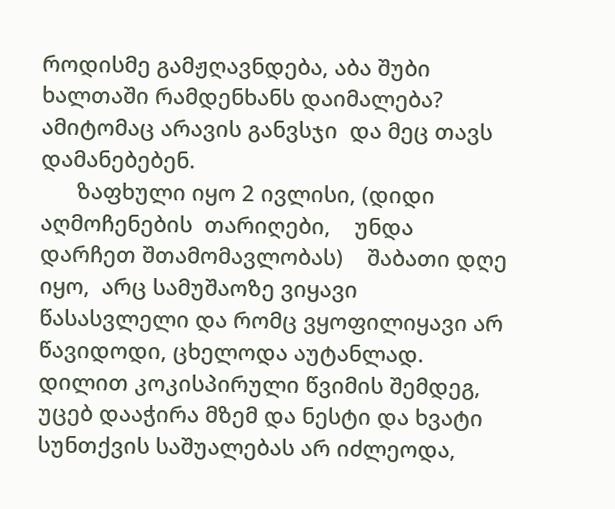როდისმე გამჟღავნდება, აბა შუბი  ხალთაში რამდენხანს დაიმალება? ამიტომაც არავის განვსჯი  და მეც თავს დამანებებენ.
      ზაფხული იყო 2 ივლისი, (დიდი აღმოჩენების  თარიღები,    უნდა დარჩეთ შთამომავლობას)    შაბათი დღე იყო,  არც სამუშაოზე ვიყავი წასასვლელი და რომც ვყოფილიყავი არ წავიდოდი, ცხელოდა აუტანლად. დილით კოკისპირული წვიმის შემდეგ, უცებ დააჭირა მზემ და ნესტი და ხვატი  სუნთქვის საშუალებას არ იძლეოდა,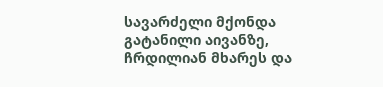სავარძელი მქონდა გატანილი აივანზე, ჩრდილიან მხარეს და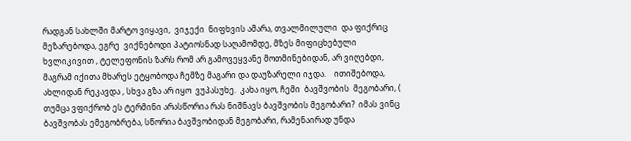რადგან სახლში მარტო ვიყავი,  ვიჯექი  ნიფხვის ამარა, თვალმილული  და ფიქრიც მეზარებოდა, ეგრე  ვიქნებოდი პატიოსნად საღამომდე, მზეს მიფიცხებული ხვლიკივით , ტელეფონის ზარს რომ არ გამოვეყვანე მოთმინებიდან, არ ვიღებდი, მაგრამ იქითა მხარეს ეტყობოდა ჩემზე მაგარი და დაუზარელი იჯდა.    ითიშებოდა, ახლიდან რეკავდა , სხვა გზა არ იყო  ვუპასუხე.  კახა იყო, ჩემი  ბავშვობის  მეგობარი, ( თუმცა ვფიქრობ ეს ტერმინი არასწორია რას ნიშნავს ბავშვობის მეგობარი?  იმას ვინც    ბავშვობას ემეგობრება, სწორია ბავშვობიდან მეგობარი, რამენაირად უნდა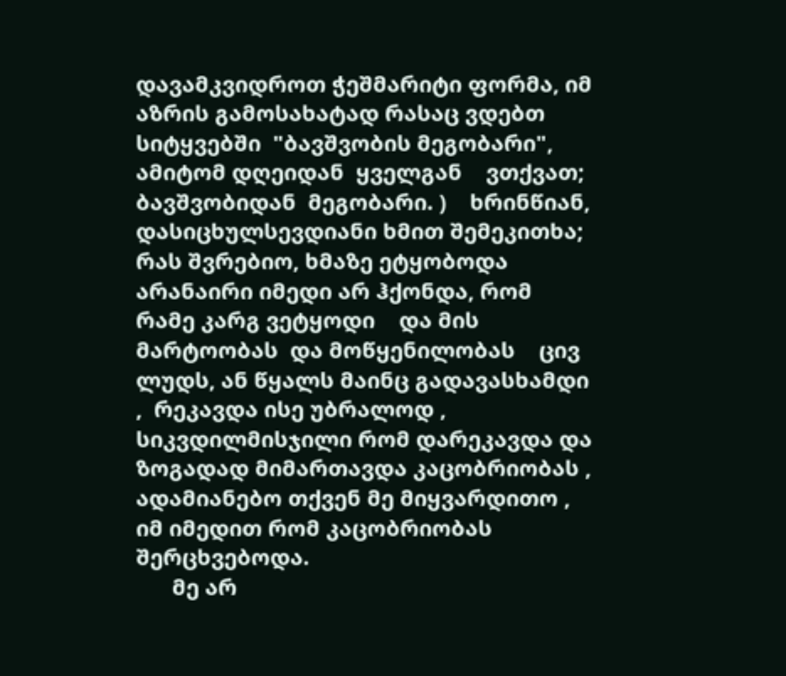დავამკვიდროთ ჭეშმარიტი ფორმა, იმ აზრის გამოსახატად რასაც ვდებთ  სიტყვებში  "ბავშვობის მეგობარი", ამიტომ დღეიდან  ყველგან    ვთქვათ; ბავშვობიდან  მეგობარი. )    ხრინწიან, დასიცხულსევდიანი ხმით შემეკითხა; რას შვრებიო, ხმაზე ეტყობოდა არანაირი იმედი არ ჰქონდა, რომ რამე კარგ ვეტყოდი    და მის მარტოობას  და მოწყენილობას    ცივ ლუდს, ან წყალს მაინც გადავასხამდი ,  რეკავდა ისე უბრალოდ ,    სიკვდილმისჯილი რომ დარეკავდა და ზოგადად მიმართავდა კაცობრიობას , ადამიანებო თქვენ მე მიყვარდითო , იმ იმედით რომ კაცობრიობას შერცხვებოდა.
      მე არ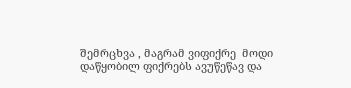შემრცხვა , მაგრამ ვიფიქრე  მოდი დაწყობილ ფიქრებს ავუწეწავ და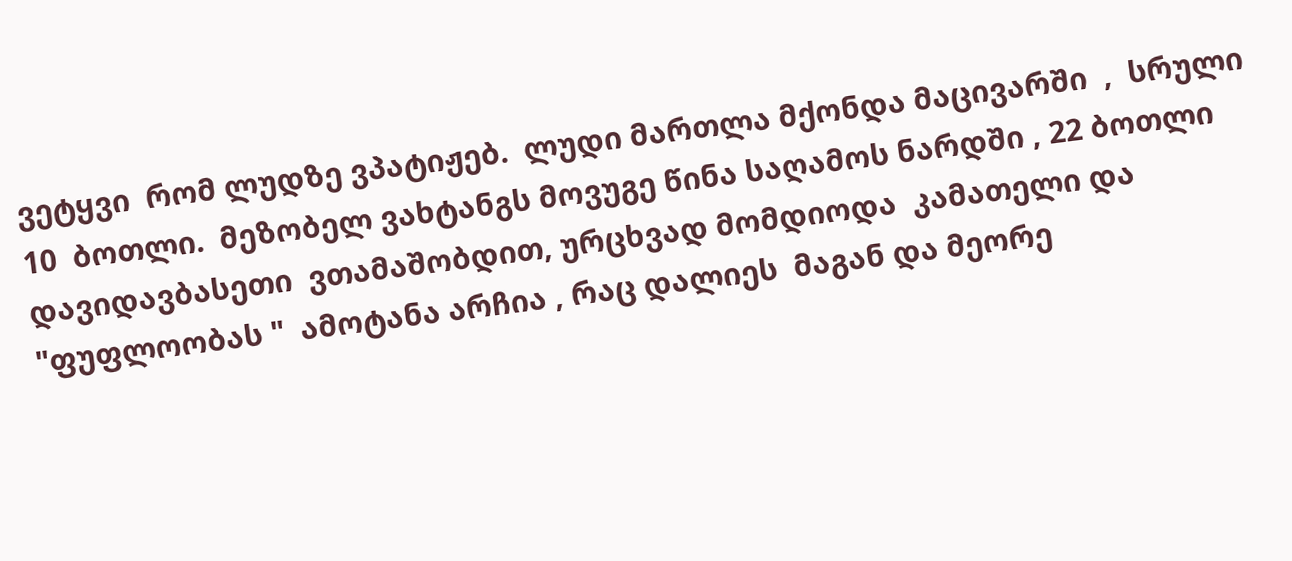ვეტყვი  რომ ლუდზე ვპატიჟებ.  ლუდი მართლა მქონდა მაცივარში  ,  სრული  10  ბოთლი.  მეზობელ ვახტანგს მოვუგე წინა საღამოს ნარდში , 22 ბოთლი დავიდავბასეთი  ვთამაშობდით, ურცხვად მომდიოდა  კამათელი და "ფუფლოობას "  ამოტანა არჩია , რაც დალიეს  მაგან და მეორე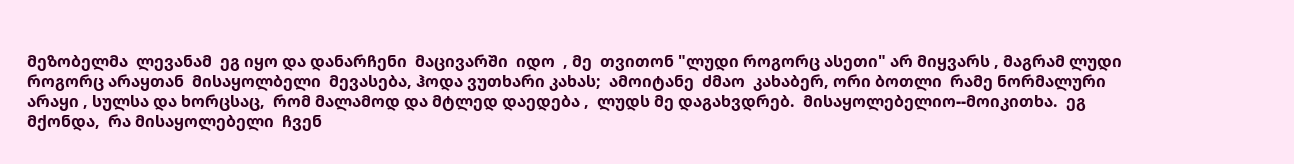მეზობელმა  ლევანამ  ეგ იყო და დანარჩენი  მაცივარში  იდო  , მე  თვითონ "ლუდი როგორც ასეთი" არ მიყვარს , მაგრამ ლუდი როგორც არაყთან  მისაყოლბელი  მევასება, ჰოდა ვუთხარი კახას;  ამოიტანე  ძმაო  კახაბერ, ორი ბოთლი  რამე ნორმალური არაყი , სულსა და ხორცსაც,  რომ მალამოდ და მტლედ დაედება ,  ლუდს მე დაგახვდრებ.  მისაყოლებელიო--მოიკითხა.  ეგ მქონდა,  რა მისაყოლებელი  ჩვენ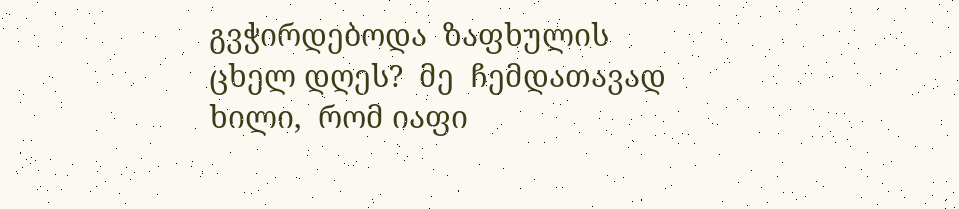გვჭირდებოდა  ზაფხულის ცხელ დღეს?  მე  ჩემდათავად  ხილი,  რომ იაფი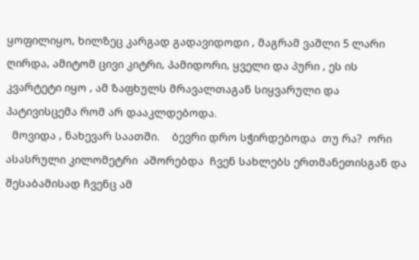ყოფილიყო, ხილზეც კარგად გადავიდოდი , მაგრამ ვაშლი 5 ლარი ღირდა, ამიტომ ცივი კიტრი, პამიდორი, ყველი და პური , ეს ის კვარტეტი იყო , ამ ზაფხულს მრავალთაგან სიყვარული და პატივისცემა რომ არ დააკლდებოდა.
  მოვიდა , ნახევარ საათში.    ბევრი დრო სჭირდებოდა  თუ რა?  ორი ასასრული კილომეტრი  აშორებდა  ჩვენ სახლებს ერთმანეთისგან და შესაბამისად ჩვენც ამ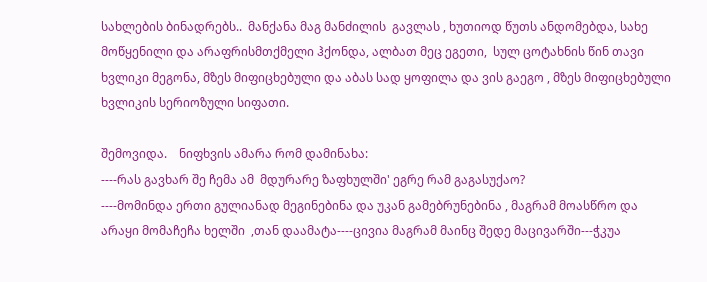სახლების ბინადრებს..  მანქანა მაგ მანძილის  გავლას , ხუთიოდ წუთს ანდომებდა, სახე მოწყენილი და არაფრისმთქმელი ჰქონდა, ალბათ მეც ეგეთი,  სულ ცოტახნის წინ თავი ხვლიკი მეგონა, მზეს მიფიცხებული და აბას სად ყოფილა და ვის გაეგო , მზეს მიფიცხებული ხვლიკის სერიოზული სიფათი.

შემოვიდა.    ნიფხვის ამარა რომ დამინახა:
----რას გავხარ შე ჩემა ამ  მდურარე ზაფხულში' ეგრე რამ გაგასუქაო?
----მომინდა ერთი გულიანად მეგინებინა და უკან გამებრუნებინა , მაგრამ მოასწრო და არაყი მომაჩეჩა ხელში  ,თან დაამატა----ცივია მაგრამ მაინც შედე მაცივარში---ჭკუა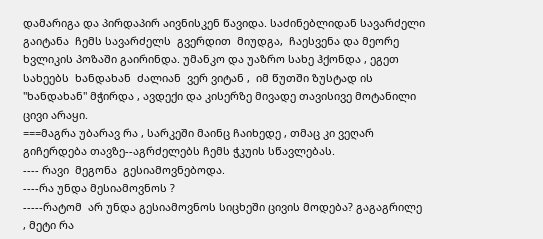დამარიგა და პირდაპირ აივნისკენ წავიდა. საძინებლიდან სავარძელი გაიტანა  ჩემს სავარძელს  გვერდით  მიუდგა,  ჩაესვენა და მეორე ხვლიკის პოზაში გაირინდა. უმანკო და უაზრო სახე ჰქონდა , ეგეთ სახეებს  ხანდახან  ძალიან  ვერ ვიტან ,  იმ წუთში ზუსტად ის  "ხანდახან" მჭირდა , ავდექი და კისერზე მივადე თავისივე მოტანილი ცივი არაყი.
===მაგრა უბარავ რა , სარკეში მაინც ჩაიხედე , თმაც კი ვეღარ გიჩერდება თავზე--აგრძელებს ჩემს ჭკუის სწავლებას.
---- რავი  მეგონა  გესიამოვნებოდა.
----რა უნდა მესიამოვნოს ?
-----რატომ  არ უნდა გესიამოვნოს სიცხეში ცივის მოდება? გაგაგრილე  , მეტი რა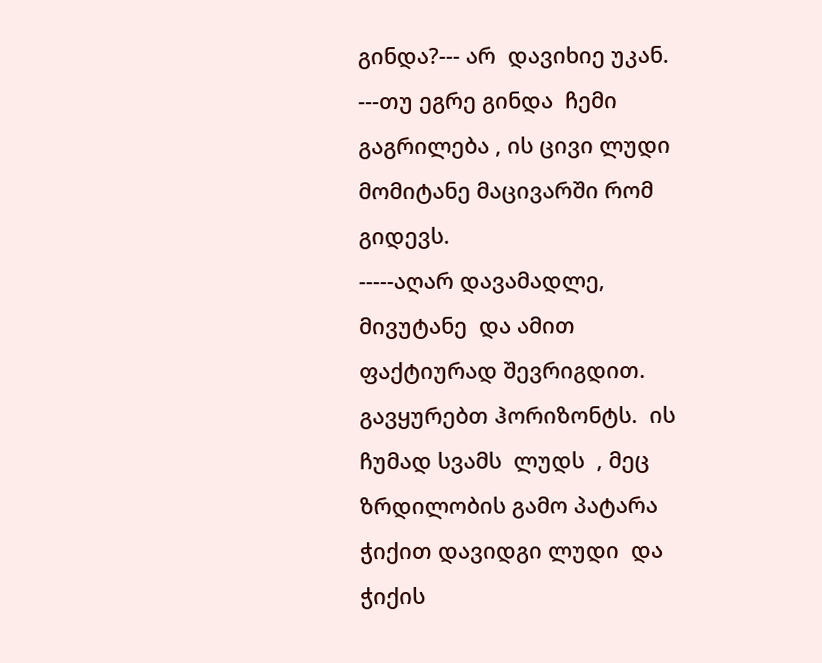გინდა?--- არ  დავიხიე უკან.
---თუ ეგრე გინდა  ჩემი გაგრილება , ის ცივი ლუდი მომიტანე მაცივარში რომ გიდევს.
-----აღარ დავამადლე, მივუტანე  და ამით ფაქტიურად შევრიგდით. გავყურებთ ჰორიზონტს.  ის ჩუმად სვამს  ლუდს  , მეც ზრდილობის გამო პატარა ჭიქით დავიდგი ლუდი  და ჭიქის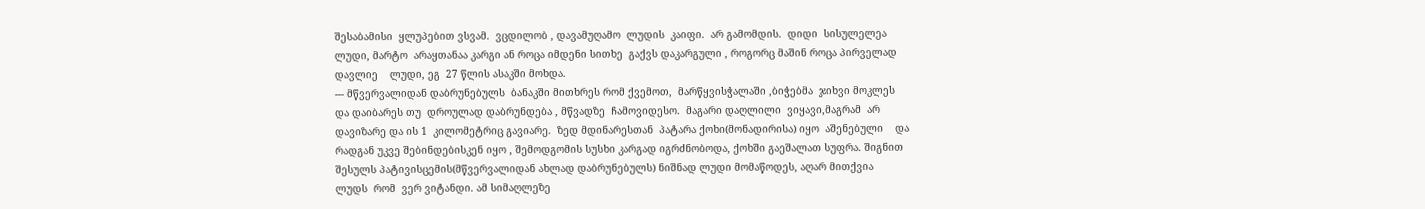შესაბამისი  ყლუპებით ვსვამ.  ვცდილობ , დავამუღამო  ლუდის  კაიფი.  არ გამომდის.  დიდი  სისულელეა ლუდი, მარტო  არაყთანაა კარგი ან როცა იმდენი სითხე  გაქვს დაკარგული , როგორც მაშინ როცა პირველად დავლიე    ლუდი, ეგ  27 წლის ასაკში მოხდა.
--- მწვერვალიდან დაბრუნებულს  ბანაკში მითხრეს რომ ქვემოთ,  მარწყვისჭალაში ,ბიჭებმა  ჯიხვი მოკლეს და დაიბარეს თუ  დროულად დაბრუნდება , მწვადზე  ჩამოვიდესო.  მაგარი დაღლილი  ვიყავი,მაგრამ  არ დავიზარე და ის 1  კილომეტრიც გავიარე.  ზედ მდინარესთან  პატარა ქოხი(მონადირისა) იყო  აშენებული    და რადგან უკვე შებინდებისკენ იყო , შემოდგომის სუსხი კარგად იგრძნობოდა, ქოხში გაეშალათ სუფრა. შიგნით  შესულს პატივისცემის(მწვერვალიდან ახლად დაბრუნებულს) ნიშნად ლუდი მომაწოდეს, აღარ მითქვია  ლუდს  რომ  ვერ ვიტანდი. ამ სიმაღლეზე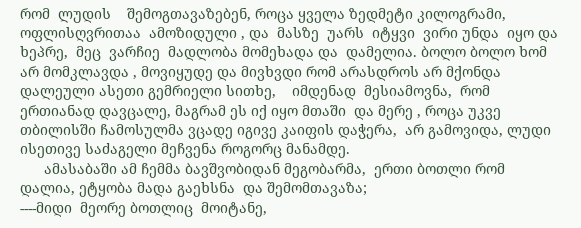რომ  ლუდის    შემოგთავაზებენ, როცა ყველა ზედმეტი კილოგრამი, ოფლისღვრითაა  ამოზიდული , და  მასზე  უარს  იტყვი  ვირი უნდა  იყო და  ხეპრე,  მეც  ვარჩიე  მადლობა მომეხადა და  დამელია. ბოლო ბოლო ხომ არ მომკლავდა , მოვიყუდე და მივხვდი რომ არასდროს არ მქონდა დალეული ასეთი გემრიელი სითხე,    იმდენად  მესიამოვნა,  რომ ერთიანად დავცალე, მაგრამ ეს იქ იყო მთაში  და მერე , როცა უკვე თბილისში ჩამოსულმა ვცადე იგივე კაიფის დაჭერა,  არ გამოვიდა, ლუდი ისეთივე საძაგელი მეჩვენა როგორც მანამდე.
      ამასაბაში ამ ჩემმა ბავშვობიდან მეგობარმა,  ერთი ბოთლი რომ დალია, ეტყობა მადა გაეხსნა  და შემომთავაზა;
----მიდი  მეორე ბოთლიც  მოიტანე,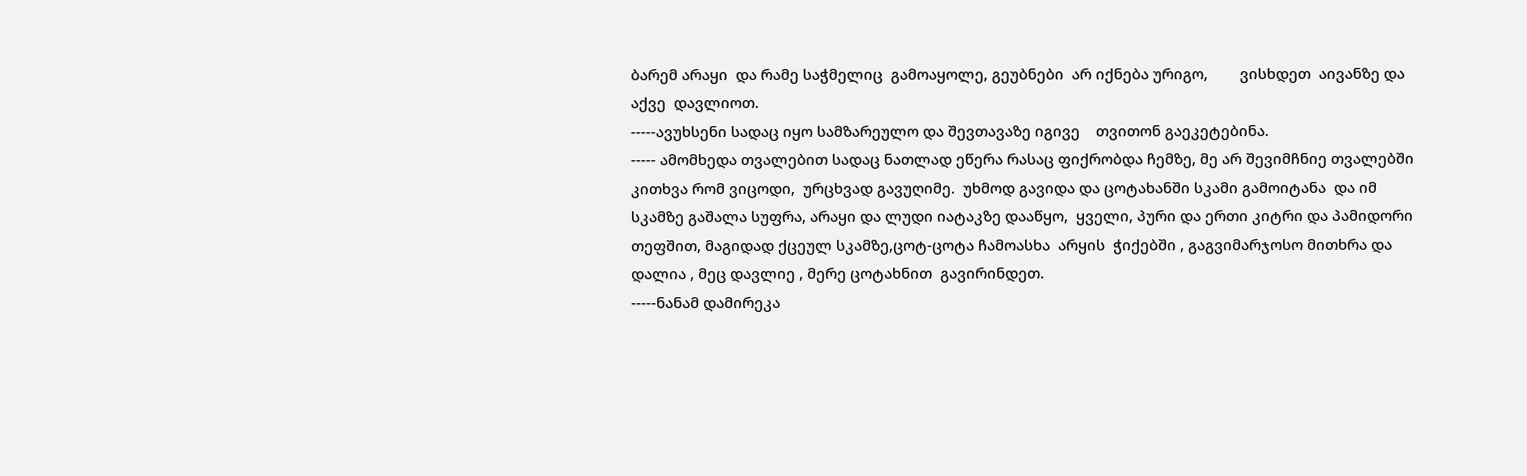ბარემ არაყი  და რამე საჭმელიც  გამოაყოლე, გეუბნები  არ იქნება ურიგო,        ვისხდეთ  აივანზე და აქვე  დავლიოთ.
-----ავუხსენი სადაც იყო სამზარეულო და შევთავაზე იგივე    თვითონ გაეკეტებინა.
----- ამომხედა თვალებით სადაც ნათლად ეწერა რასაც ფიქრობდა ჩემზე, მე არ შევიმჩნიე თვალებში კითხვა რომ ვიცოდი,  ურცხვად გავუღიმე.  უხმოდ გავიდა და ცოტახანში სკამი გამოიტანა  და იმ სკამზე გაშალა სუფრა, არაყი და ლუდი იატაკზე დააწყო,  ყველი, პური და ერთი კიტრი და პამიდორი თეფშით, მაგიდად ქცეულ სკამზე,ცოტ-ცოტა ჩამოასხა  არყის  ჭიქებში , გაგვიმარჯოსო მითხრა და დალია , მეც დავლიე , მერე ცოტახნით  გავირინდეთ.
-----ნანამ დამირეკა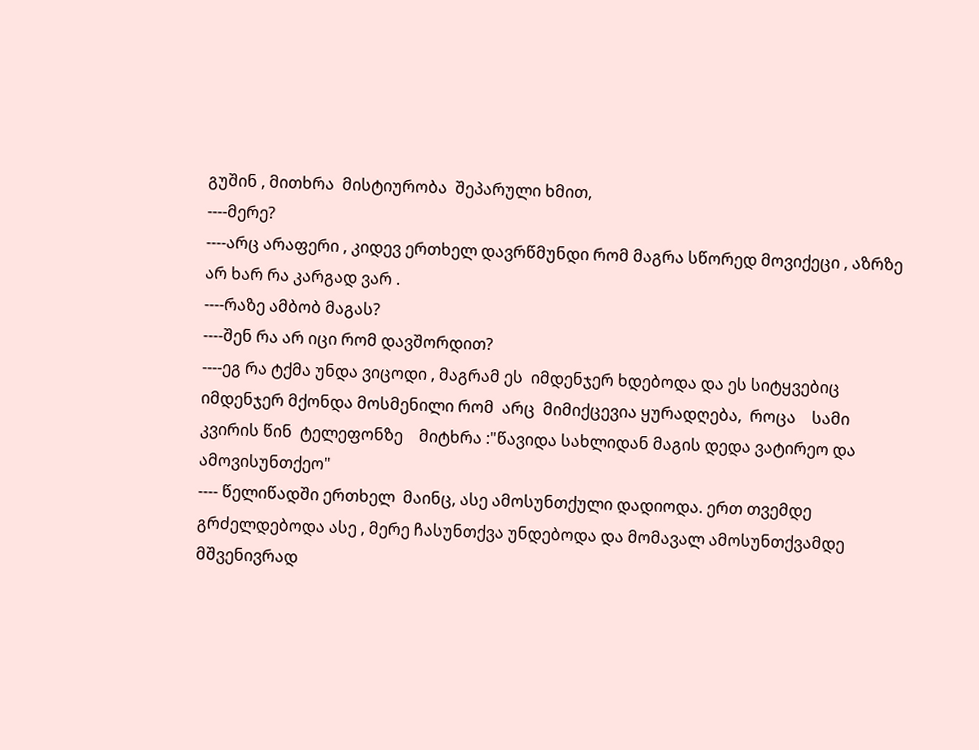გუშინ , მითხრა  მისტიურობა  შეპარული ხმით,
----მერე?
----არც არაფერი , კიდევ ერთხელ დავრწმუნდი რომ მაგრა სწორედ მოვიქეცი , აზრზე არ ხარ რა კარგად ვარ .
----რაზე ამბობ მაგას?
----შენ რა არ იცი რომ დავშორდით?
----ეგ რა ტქმა უნდა ვიცოდი , მაგრამ ეს  იმდენჯერ ხდებოდა და ეს სიტყვებიც იმდენჯერ მქონდა მოსმენილი რომ  არც  მიმიქცევია ყურადღება,  როცა    სამი კვირის წინ  ტელეფონზე    მიტხრა :"წავიდა სახლიდან მაგის დედა ვატირეო და ამოვისუნთქეო"
---- წელიწადში ერთხელ  მაინც, ასე ამოსუნთქული დადიოდა. ერთ თვემდე  გრძელდებოდა ასე , მერე ჩასუნთქვა უნდებოდა და მომავალ ამოსუნთქვამდე მშვენივრად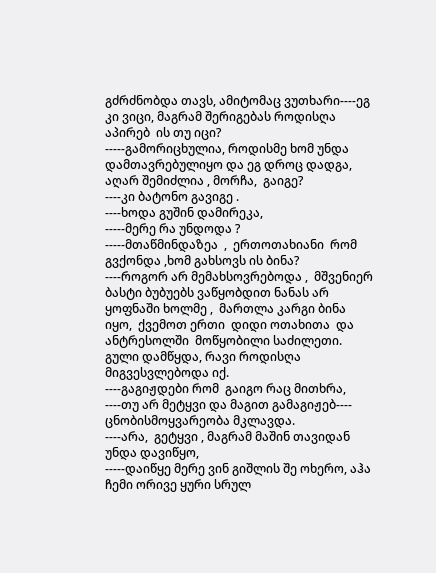გძრძნობდა თავს, ამიტომაც ვუთხარი----ეგ  კი ვიცი, მაგრამ შერიგებას როდისღა  აპირებ  ის თუ იცი?
-----გამორიცხულია, როდისმე ხომ უნდა დამთავრებულიყო და ეგ დროც დადგა, აღარ შემიძლია , მორჩა,  გაიგე?
----კი ბატონო გავიგე .
----ხოდა გუშინ დამირეკა,
-----მერე რა უნდოდა ?
-----მთაწმინდაზეა  ,  ერთოთახიანი  რომ გვქონდა ,ხომ გახსოვს ის ბინა?
----როგორ არ მემახსოვრებოდა ,  მშვენიერ  ბასტი ბუბუებს ვაწყობდით ნანას არ ყოფნაში ხოლმე ,  მართლა კარგი ბინა  იყო,  ქვემოთ ერთი  დიდი ოთახითა  და ანტრესოლში  მოწყობილი საძილეთი. გული დამწყდა, რავი როდისღა  მიგვესვლებოდა იქ.
----გაგიჟდები რომ  გაიგო რაც მითხრა,
----თუ არ მეტყვი და მაგით გამაგიჟებ---- ცნობისმოყვარეობა მკლავდა.
----არა,  გეტყვი , მაგრამ მაშინ თავიდან უნდა დავიწყო,
-----დაიწყე მერე ვინ გიშლის შე ოხერო, აჰა ჩემი ორივე ყური სრულ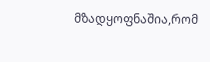მზადყოფნაშია,რომ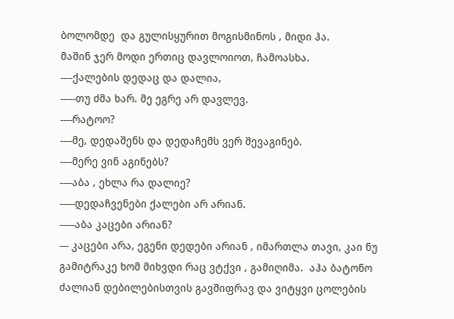ბოლომდე  და გულისყურით მოგისმინოს , მიდი ჰა.
მაშინ ჯერ მოდი ერთიც დავლოიოთ, ჩამოასხა.
----ქალების დედაც და დალია,
-----თუ ძმა ხარ. მე ეგრე არ დავლევ.
----რატოო?
----მე, დედაშენს და დედაჩემს ვერ შევაგინებ.
----მერე ვინ აგინებს?
----აბა , ეხლა რა დალიე?
-----დედაჩვენები ქალები არ არიან.
-----აბა კაცები არიან?
--- კაცები არა, ეგენი დედები არიან , იმართლა თავი, კაი ნუ გამიტრაკე ხომ მიხვდი რაც ვტქვი , გამიღიმა.  აჰა ბატონო  ძალიან დებილებისთვის გავშიფრავ და ვიტყვი ცოლების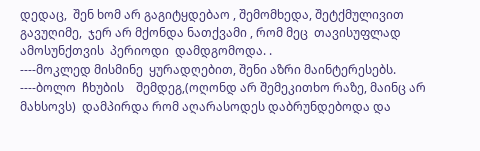დედაც,  შენ ხომ არ გაგიტყდებაო , შემომხედა, შეტქმულივით გავუღიმე,  ჯერ არ მქონდა ნათქვამი , რომ მეც  თავისუფლად  ამოსუნქთვის  პერიოდი  დამდგომოდა. .
----მოკლედ მისმინე  ყურადღებით, შენი აზრი მაინტერესებს.
----ბოლო  ჩხუბის    შემდეგ,(ოღონდ არ შემეკითხო რაზე, მაინც არ მახსოვს)  დამპირდა რომ აღარასოდეს დაბრუნდებოდა და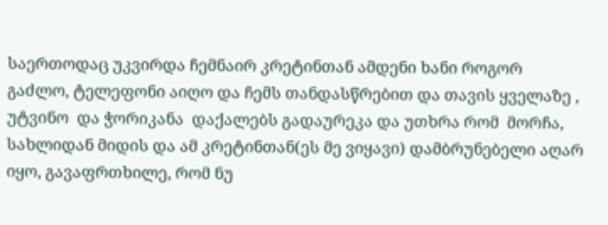საერთოდაც უკვირდა ჩემნაირ კრეტინთან ამდენი ხანი როგორ გაძლო, ტელეფონი აიღო და ჩემს თანდასწრებით და თავის ყველაზე , უტვინო  და ჭორიკანა  დაქალებს გადაურეკა და უთხრა რომ  მორჩა, სახლიდან მიდის და ამ კრეტინთან(ეს მე ვიყავი) დამბრუნებელი აღარ იყო, გავაფრთხილე, რომ ნუ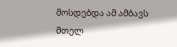მოსდებდა ამ ამბავს მთელ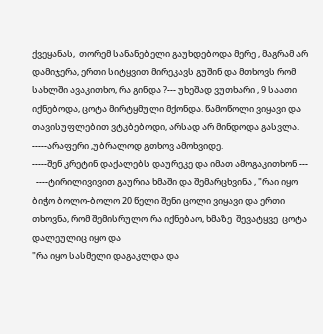ქვეყანას,  თორემ სანანებელი გაუხდებოდა მერე , მაგრამ არ დამიჯერა, ერთი სიტყვით მირეკავს გუშინ და მთხოვს რომ სახლში ავაკითხო, რა გინდა ?--- უხეშად ვუთხარი , 9 საათი იქნებოდა, ცოტა მირტყმული მქონდა. წამოწოლი ვიყავი და თავისუფლებით ვტკბებოდი, არსად არ მინდოდა გასვლა.
-----არაფერი ,უბრალოდ გთხოვ ამოხვიდე.
-----შენ კრეტინ დაქალებს დაურეკე და იმათ ამოგაკითხონ ---
  ----ტირილივივით გაურია ხმაში და შემარცხვინა , "რაი იყო ბიჭო ბოლო-ბოლო 20 წელი შენი ცოლი ვიყავი და ერთი თხოვნა, რომ შემისრულო რა იქნებაო, ხმაზე  შევატყვე  ცოტა  დალეულიც იყო და
"რა იყო სასმელი დაგაკლდა და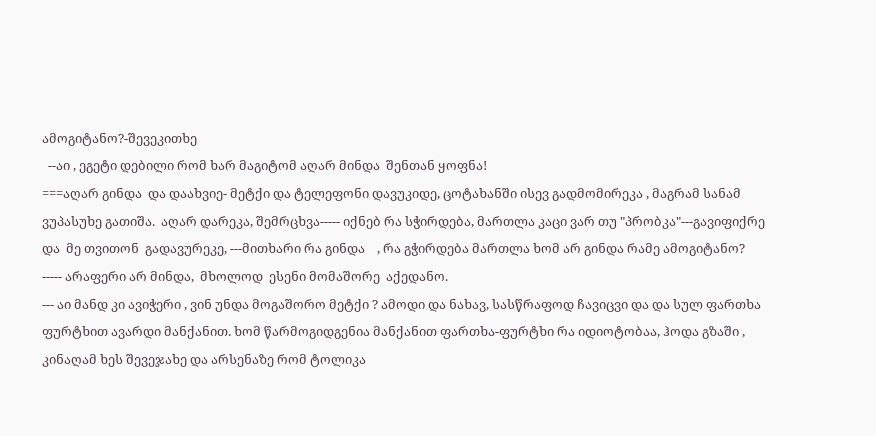ამოგიტანო?-შევეკითხე
  --აი , ეგეტი დებილი რომ ხარ მაგიტომ აღარ მინდა  შენთან ყოფნა!
===აღარ გინდა  და დაახვიე- მეტქი და ტელეფონი დავუკიდე, ცოტახანში ისევ გადმომირეკა , მაგრამ სანამ ვუპასუხე გათიშა.  აღარ დარეკა, შემრცხვა----- იქნებ რა სჭირდება, მართლა კაცი ვარ თუ "პრობკა"---გავიფიქრე  და  მე თვითონ  გადავურეკე, ---მითხარი რა გინდა    , რა გჭირდება მართლა ხომ არ გინდა რამე ამოგიტანო?
----- არაფერი არ მინდა,  მხოლოდ  ესენი მომაშორე  აქედანო.
--- აი მანდ კი ავიჭერი , ვინ უნდა მოგაშორო მეტქი ? ამოდი და ნახავ, სასწრაფოდ ჩავიცვი და და სულ ფართხა ფურტხით ავარდი მანქანით. ხომ წარმოგიდგენია მანქანით ფართხა-ფურტხი რა იდიოტობაა, ჰოდა გზაში , კინაღამ ხეს შევეჯახე და არსენაზე რომ ტოლიკა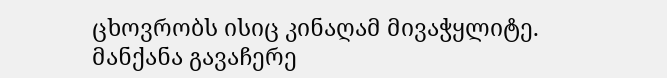ცხოვრობს ისიც კინაღამ მივაჭყლიტე.  მანქანა გავაჩერე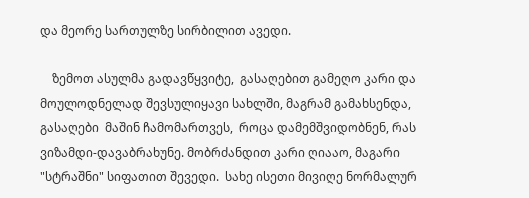და მეორე სართულზე სირბილით ავედი.

    ზემოთ ასულმა გადავწყვიტე,  გასაღებით გამეღო კარი და მოულოდნელად შევსულიყავი სახლში, მაგრამ გამახსენდა,  გასაღები  მაშინ ჩამომართვეს,  როცა დამემშვიდობნენ, რას  ვიზამდი-დავაბრახუნე. მობრძანდით კარი ღიააო, მაგარი "სტრაშნი" სიფათით შევედი.  სახე ისეთი მივიღე ნორმალურ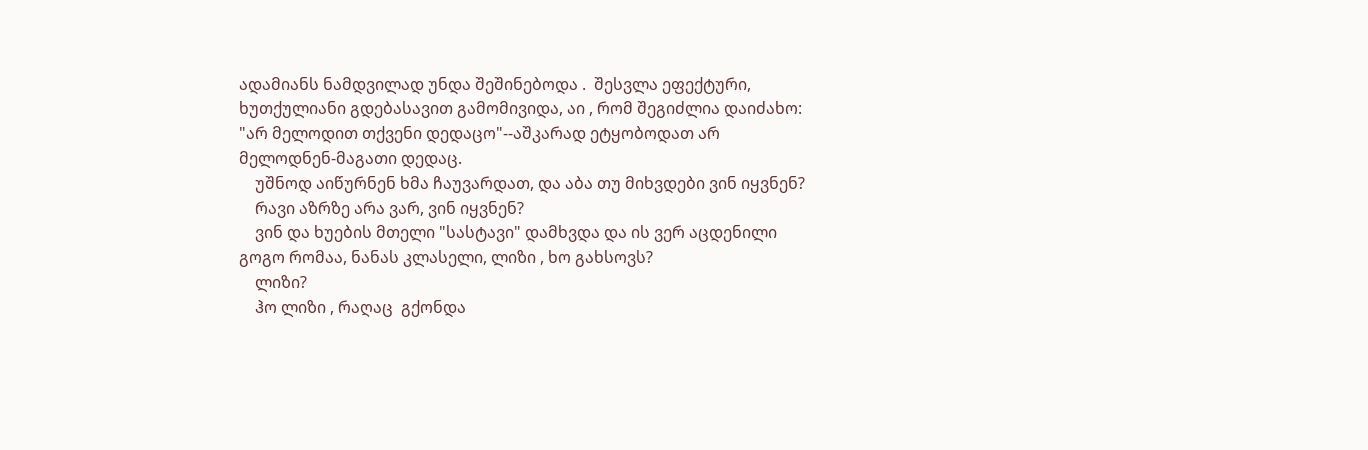ადამიანს ნამდვილად უნდა შეშინებოდა .  შესვლა ეფექტური, ხუთქულიანი გდებასავით გამომივიდა, აი , რომ შეგიძლია დაიძახო: "არ მელოდით თქვენი დედაცო"--აშკარად ეტყობოდათ არ მელოდნენ-მაგათი დედაც.
    უშნოდ აიწურნენ ხმა ჩაუვარდათ, და აბა თუ მიხვდები ვინ იყვნენ?
    რავი აზრზე არა ვარ, ვინ იყვნენ?
    ვინ და ხუების მთელი "სასტავი" დამხვდა და ის ვერ აცდენილი გოგო რომაა, ნანას კლასელი, ლიზი , ხო გახსოვს?
    ლიზი?
    ჰო ლიზი , რაღაც  გქონდა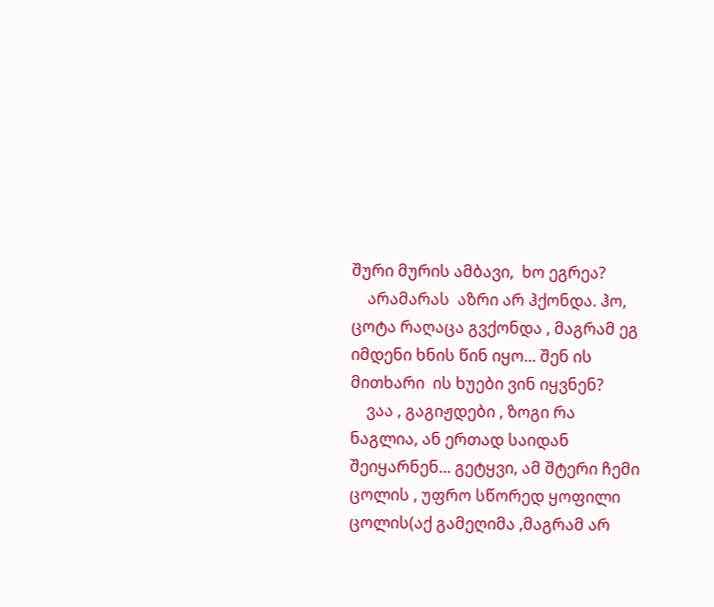შური მურის ამბავი,  ხო ეგრეა?
    არამარას  აზრი არ ჰქონდა. ჰო, ცოტა რაღაცა გვქონდა , მაგრამ ეგ იმდენი ხნის წინ იყო... შენ ის მითხარი  ის ხუები ვინ იყვნენ?
    ვაა , გაგიჟდები , ზოგი რა ნაგლია, ან ერთად საიდან შეიყარნენ... გეტყვი, ამ შტერი ჩემი ცოლის , უფრო სწორედ ყოფილი ცოლის(აქ გამეღიმა ,მაგრამ არ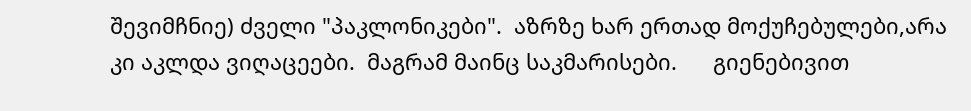შევიმჩნიე) ძველი "პაკლონიკები".  აზრზე ხარ ერთად მოქუჩებულები,არა კი აკლდა ვიღაცეები.  მაგრამ მაინც საკმარისები.      გიენებივით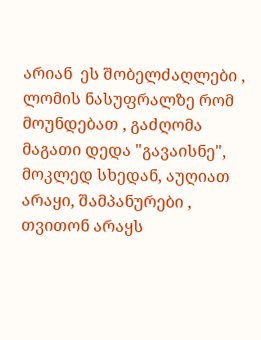არიან  ეს შობელძაღლები , ლომის ნასუფრალზე რომ მოუნდებათ , გაძღომა  მაგათი დედა "გავაისნე", მოკლედ სხედან, აუღიათ  არაყი, შამპანურები ,  თვითონ არაყს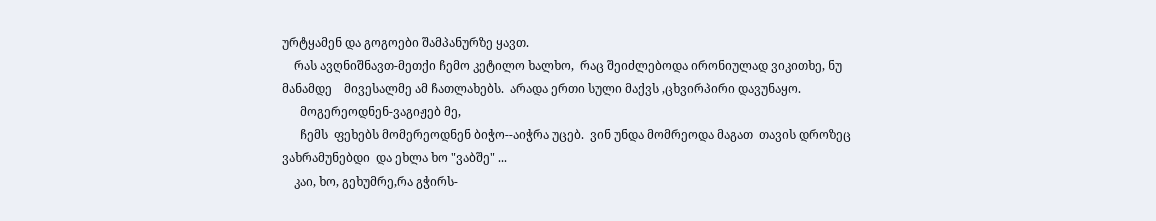ურტყამენ და გოგოები შამპანურზე ყავთ.
    რას ავღნიშნავთ-მეთქი ჩემო კეტილო ხალხო,  რაც შეიძლებოდა ირონიულად ვიკითხე, ნუ  მანამდე    მივესალმე ამ ჩათლახებს.  არადა ერთი სული მაქვს ,ცხვირპირი დავუნაყო.
      მოგერეოდნენ-ვაგიჟებ მე,
      ჩემს  ფეხებს მომერეოდნენ ბიჭო--აიჭრა უცებ.  ვინ უნდა მომრეოდა მაგათ  თავის დროზეც ვახრამუნებდი  და ეხლა ხო "ვაბშე" ...
    კაი, ხო, გეხუმრე,რა გჭირს-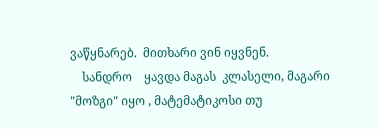ვაწყნარებ.  მითხარი ვინ იყვნენ.
    სანდრო    ყავდა მაგას  კლასელი, მაგარი "მოზგი" იყო , მატემატიკოსი თუ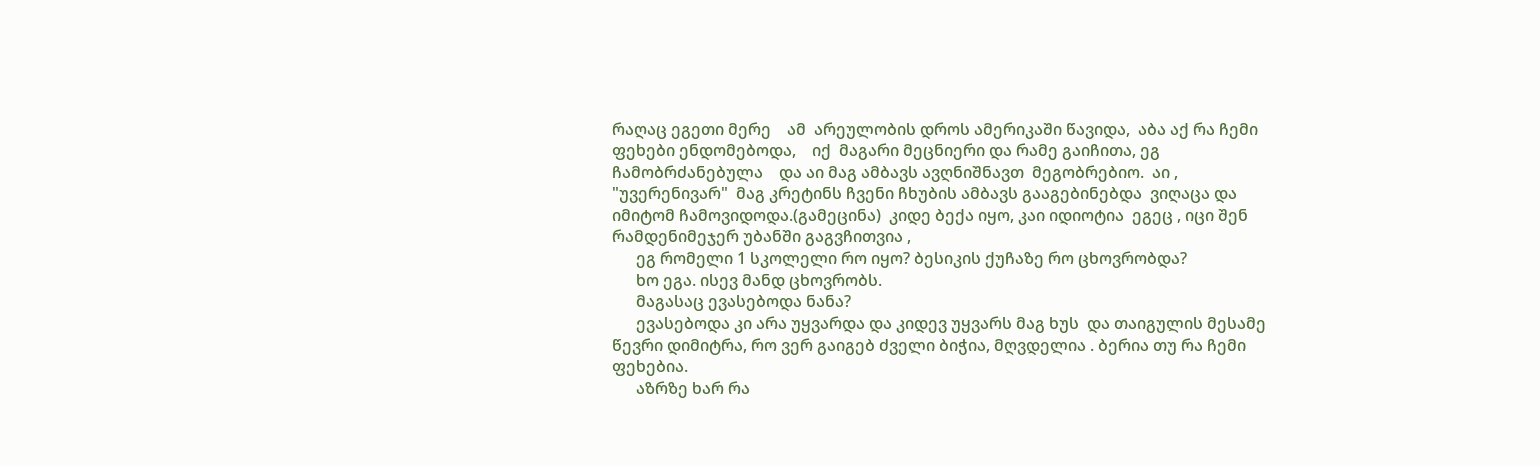რაღაც ეგეთი მერე    ამ  არეულობის დროს ამერიკაში წავიდა,  აბა აქ რა ჩემი ფეხები ენდომებოდა,    იქ  მაგარი მეცნიერი და რამე გაიჩითა, ეგ ჩამობრძანებულა    და აი მაგ ამბავს ავღნიშნავთ  მეგობრებიო.  აი , "უვერენივარ"  მაგ კრეტინს ჩვენი ჩხუბის ამბავს გააგებინებდა  ვიღაცა და იმიტომ ჩამოვიდოდა.(გამეცინა)  კიდე ბექა იყო, კაი იდიოტია  ეგეც , იცი შენ რამდენიმეჯერ უბანში გაგვჩითვია ,
      ეგ რომელი 1 სკოლელი რო იყო? ბესიკის ქუჩაზე რო ცხოვრობდა?
      ხო ეგა. ისევ მანდ ცხოვრობს.
      მაგასაც ევასებოდა ნანა?
      ევასებოდა კი არა უყვარდა და კიდევ უყვარს მაგ ხუს  და თაიგულის მესამე წევრი დიმიტრა, რო ვერ გაიგებ ძველი ბიჭია, მღვდელია . ბერია თუ რა ჩემი ფეხებია.
      აზრზე ხარ რა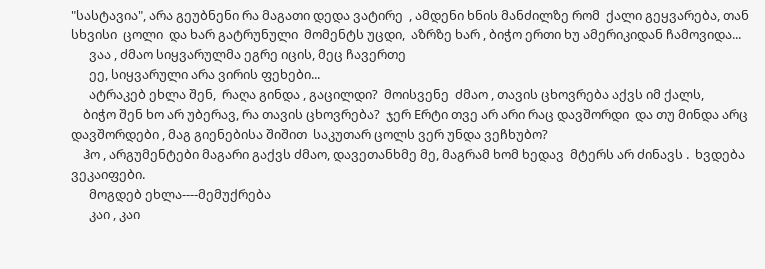"სასტავია", არა გეუბნენი რა მაგათი დედა ვატირე  , ამდენი ხნის მანძილზე რომ  ქალი გეყვარება, თან  სხვისი  ცოლი  და ხარ გატრუნული  მომენტს უცდი,  აზრზე ხარ , ბიჭო ერთი ხუ ამერიკიდან ჩამოვიდა...
      ვაა , ძმაო სიყვარულმა ეგრე იცის, მეც ჩავერთე
      ეე, სიყვარული არა ვირის ფეხები...
      ატრაკებ ეხლა შენ,  რაღა გინდა , გაცილდი?  მოისვენე  ძმაო , თავის ცხოვრება აქვს იმ ქალს,
    ბიჭო შენ ხო არ უბერავ, რა თავის ცხოვრება?  ჯერ Eრტი თვე არ არი რაც დავშორდი  და თუ მინდა არც დავშორდები , მაგ გიენებისა შიშით  საკუთარ ცოლს ვერ უნდა ვეჩხუბო?
    ჰო , არგუმენტები მაგარი გაქვს ძმაო, დავეთანხმე მე, მაგრამ ხომ ხედავ  მტერს არ ძინავს .  ხვდება ვეკაიფები.
      მოგდებ ეხლა----მემუქრება
      კაი , კაი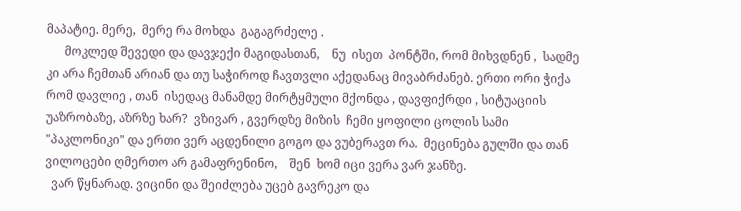მაპატიე. მერე,  მერე რა მოხდა  გაგაგრძელე .
      მოკლედ შევედი და დავჯექი მაგიდასთან,    ნუ  ისეთ  პონტში, რომ მიხვდნენ ,  სადმე კი არა ჩემთან არიან და თუ საჭიროდ ჩავთვლი აქედანაც მივაბრძანებ. ერთი ორი ჭიქა რომ დავლიე , თან  ისედაც მანამდე მირტყმული მქონდა , დავფიქრდი , სიტუაციის უაზრობაზე, აზრზე ხარ?  ვზივარ , გვერდზე მიზის  ჩემი ყოფილი ცოლის სამი  "პაკლონიკი" და ერთი ვერ აცდენილი გოგო და ვუბერავთ რა.  მეცინება გულში და თან ვილოცები ღმერთო არ გამაფრენინო,    შენ  ხომ იცი ვერა ვარ ჯანზე.
  ვარ წყნარად. ვიცინი და შეიძლება უცებ გავრეკო და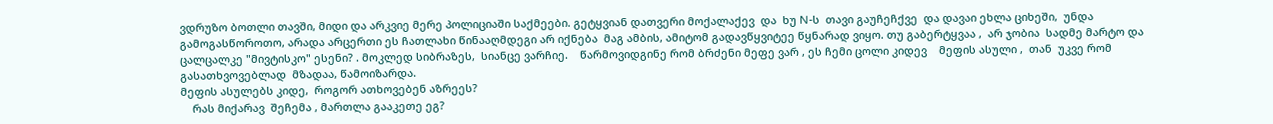ვდრუზო ბოთლი თავში, მიდი და არკვიე მერე პოლიციაში საქმეები. გეტყვიან დათვერი მოქალაქევ  და  ხუ N-ს  თავი გაუჩეჩქვე  და დავაი ეხლა ციხეში,  უნდა გამოგასწოროთო, არადა არცერთი ეს ჩათლახი წინააღმდეგი არ იქნება  მაგ ამბის, ამიტომ გადავწყვიტეე წყნარად ვიყო. თუ გაბერტყვაა ,  არ ჯობია  სადმე მარტო და ცალცალკე "მივტისკო" ესენი? . მოკლედ სიბრაზეს,  სიანცე ვარჩიე.    წარმოვიდგინე რომ ბრძენი მეფე ვარ , ეს ჩემი ცოლი კიდევ    მეფის ასული ,  თან  უკვე რომ გასათხვოვებლად  მზადაა, წამოიზარდა.
მეფის ასულებს კიდე,  როგორ ათხოვებენ აზრეეს?
    რას მიქარავ  შეჩემა , მართლა გააკეთე ეგ?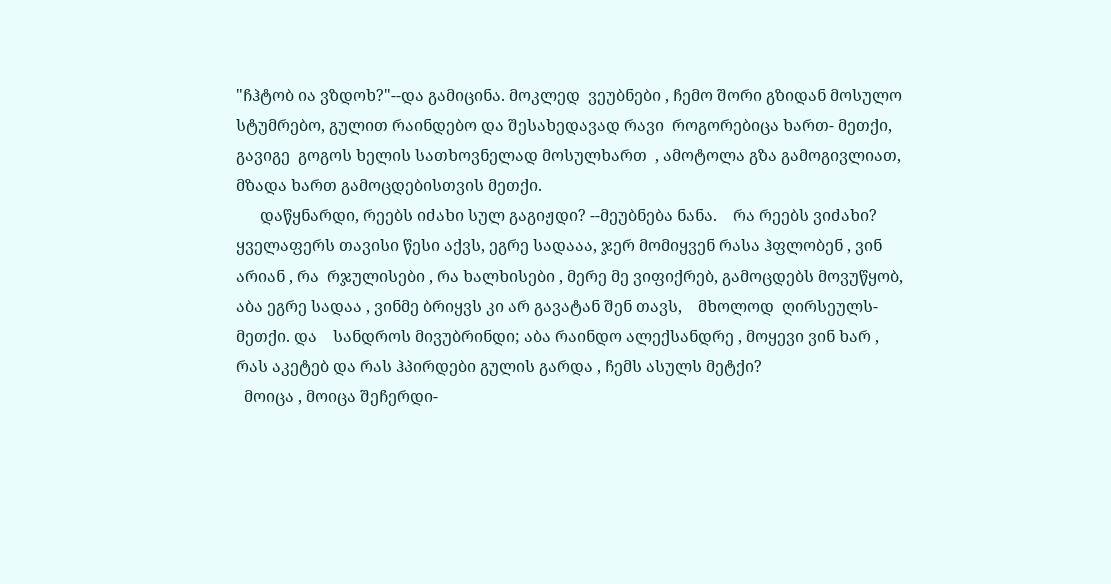"ჩჰტობ ია ვზდოხ?"--და გამიცინა. მოკლედ  ვეუბნები , ჩემო შორი გზიდან მოსულო სტუმრებო, გულით რაინდებო და შესახედავად რავი  როგორებიცა ხართ- მეთქი, გავიგე  გოგოს ხელის სათხოვნელად მოსულხართ  , ამოტოლა გზა გამოგივლიათ, მზადა ხართ გამოცდებისთვის მეთქი.
      დაწყნარდი, რეებს იძახი სულ გაგიჟდი? --მეუბნება ნანა.    რა რეებს ვიძახი? ყველაფერს თავისი წესი აქვს, ეგრე სადააა, ჯერ მომიყვენ რასა ჰფლობენ , ვინ არიან , რა  რჯულისები , რა ხალხისები , მერე მე ვიფიქრებ, გამოცდებს მოვუწყობ, აბა ეგრე სადაა , ვინმე ბრიყვს კი არ გავატან შენ თავს,    მხოლოდ  ღირსეულს-მეთქი. და    სანდროს მივუბრინდი; აბა რაინდო ალექსანდრე , მოყევი ვინ ხარ , რას აკეტებ და რას ჰპირდები გულის გარდა , ჩემს ასულს მეტქი?
  მოიცა , მოიცა შეჩერდი-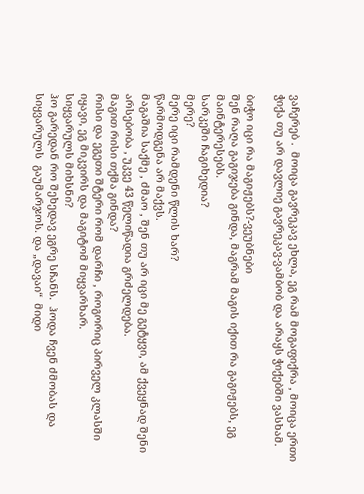ვაჩერებ .  მოიცა გავრეკავ ეხლა, ეგ რამ მოგაფიქრა , მოიცა ერთი ჭიქა თუ არ დავლიე გავრეკავ-ვამბობ და არაყს ჭიქებში ვასხამ.

ბიჭო იცი რა მაგიჟებს?-ვეუბნები
შენ რაღა გაგიჯება გინდა, მაგრამ მაგის იქით რა გაგიჟებს, ეგ მაინტერესებს.
სარკეში ჩაგიხედია?
მერე?
მერე იცი რამდენი წლის ხარ?
წარმოდგენა არ მაქვს.
მაგაშია საქმე , ძმაო , შენ თუ არ იცი მე გეტყვი, ამ ქვეყნად შენი არსებობა , უკვე 43 წელიწადია გრძელდება.
მაგით რისი თქმა გინდა?
რისი და ეგეთი შტერი რომ დარჩი , როგორიც პირველ კლასში იყავი, ეგ მიკვირს და მაგიტომ მიყვარხარ.
სიყვარულს მიხსნი?
ჰო გარედან რო შეხედავ ეგრე სჩანს.  ჰოდა ჩვენ ძმობას და სიყვარულს  გაუმარჯოს. და „დავაი“  მიდი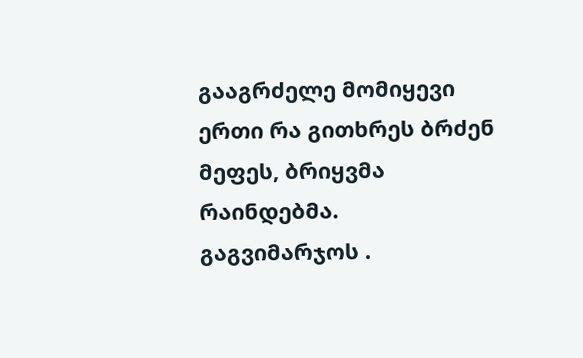გააგრძელე მომიყევი ერთი რა გითხრეს ბრძენ მეფეს, ბრიყვმა რაინდებმა.
გაგვიმარჯოს .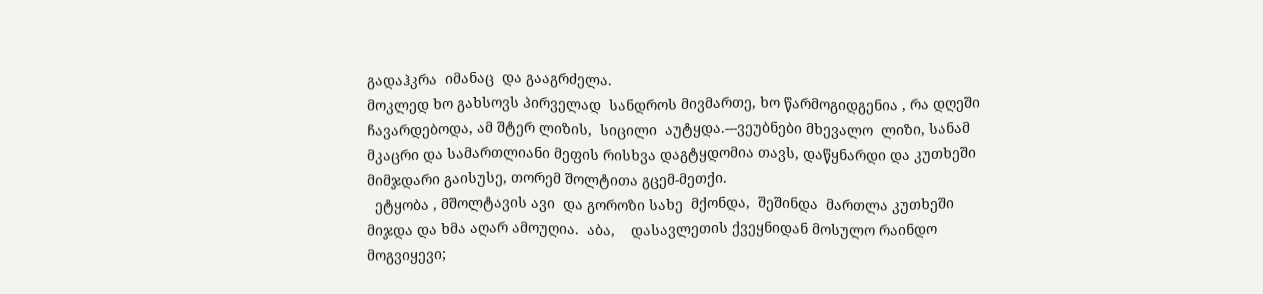გადაჰკრა  იმანაც  და გააგრძელა.
მოკლედ ხო გახსოვს პირველად  სანდროს მივმართე, ხო წარმოგიდგენია , რა დღეში ჩავარდებოდა, ამ შტერ ლიზის,  სიცილი  აუტყდა.---ვეუბნები მხევალო  ლიზი, სანამ მკაცრი და სამართლიანი მეფის რისხვა დაგტყდომია თავს, დაწყნარდი და კუთხეში მიმჯდარი გაისუსე, თორემ შოლტითა გცემ-მეთქი.
  ეტყობა , მშოლტავის ავი  და გოროზი სახე  მქონდა,  შეშინდა  მართლა კუთხეში  მიჯდა და ხმა აღარ ამოუღია.  აბა,    დასავლეთის ქვეყნიდან მოსულო რაინდო  მოგვიყევი;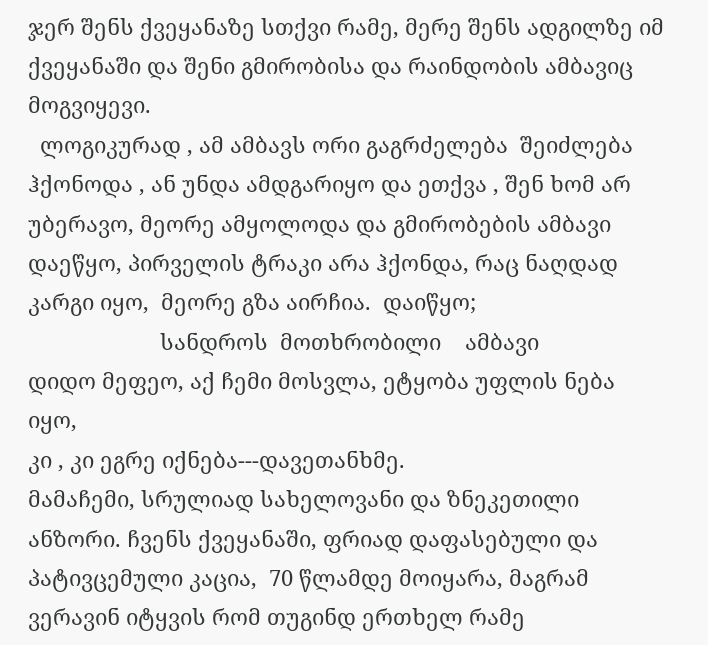ჯერ შენს ქვეყანაზე სთქვი რამე, მერე შენს ადგილზე იმ ქვეყანაში და შენი გმირობისა და რაინდობის ამბავიც მოგვიყევი.
  ლოგიკურად , ამ ამბავს ორი გაგრძელება  შეიძლება ჰქონოდა , ან უნდა ამდგარიყო და ეთქვა , შენ ხომ არ უბერავო, მეორე ამყოლოდა და გმირობების ამბავი დაეწყო, პირველის ტრაკი არა ჰქონდა, რაც ნაღდად კარგი იყო,  მეორე გზა აირჩია.  დაიწყო;
                      სანდროს  მოთხრობილი    ამბავი
დიდო მეფეო, აქ ჩემი მოსვლა, ეტყობა უფლის ნება იყო,
კი , კი ეგრე იქნება---დავეთანხმე.
მამაჩემი, სრულიად სახელოვანი და ზნეკეთილი ანზორი. ჩვენს ქვეყანაში, ფრიად დაფასებული და პატივცემული კაცია,  70 წლამდე მოიყარა, მაგრამ  ვერავინ იტყვის რომ თუგინდ ერთხელ რამე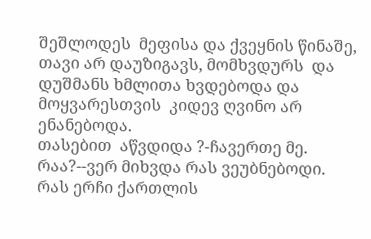შეშლოდეს  მეფისა და ქვეყნის წინაშე, თავი არ დაუზიგავს, მომხვდურს  და დუშმანს ხმლითა ხვდებოდა და მოყვარესთვის  კიდევ ღვინო არ ენანებოდა.
თასებით  აწვდიდა ?-ჩავერთე მე.
რაა?--ვერ მიხვდა რას ვეუბნებოდი.
რას ერჩი ქართლის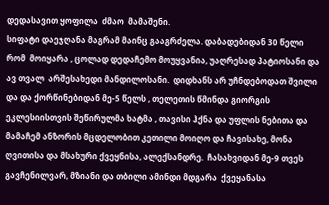დედასავით ყოფილა  ძმაო  მამაშენი.
სიფატი დაეჯღანა მაგრამ მაინც გააგრძელა. დაბადებიდან 30 წელი რომ  მოიყარა , ცოლად დედაჩემო მოუყვანია, უაღრესად პატიოსანი და ავ თვალ  არშესახედი მანდილოსანი.  დიდხანს არ უჩნდებოდათ შვილი და და ქორწინებიდან მე-5 წელს , თელეთის წმინდა გიორგის ეკლესიისთვის შეწირულმა ხატმა , თავისი ჰქნა და უფლის ნებითა და მამაჩემ ანზორის მცდელობით კეთილი მოიღო და ჩავისახე, მონა ღვითისა და მსახური ქვეყნისა, ალექსანდრე.  ჩასახვიდან მე-9 თვეს გავჩენილვარ, მზიანი და თბილი ამინდი მდგარა  ქვეყანასა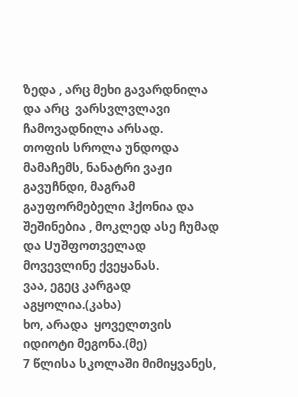ზედა , არც მეხი გავარდნილა და არც  ვარსვლვლავი ჩამოვადნილა არსად.
თოფის სროლა უნდოდა მამაჩემს, ნანატრი ვაჟი გავუჩნდი, მაგრამ  გაუფორმებელი ჰქონია და შეშინებია , მოკლედ ასე ჩუმად და Uუშფოთველად მოვევლინე ქვეყანას.
ვაა, ეგეც კარგად აგყოლია.(კახა)
ხო, არადა  ყოველთვის იდიოტი მეგონა.(მე)
7 წლისა სკოლაში მიმიყვანეს,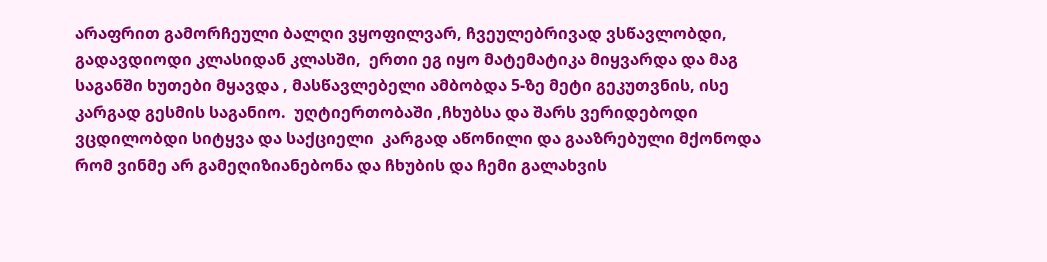არაფრით გამორჩეული ბალღი ვყოფილვარ, ჩვეულებრივად ვსწავლობდი, გადავდიოდი კლასიდან კლასში,  ერთი ეგ იყო მატემატიკა მიყვარდა და მაგ საგანში ხუთები მყავდა , მასწავლებელი ამბობდა 5-ზე მეტი გეკუთვნის, ისე კარგად გესმის საგანიო.  უღტიერთობაში ,ჩხუბსა და შარს ვერიდებოდი ვცდილობდი სიტყვა და საქციელი  კარგად აწონილი და გააზრებული მქონოდა რომ ვინმე არ გამეღიზიანებონა და ჩხუბის და ჩემი გალახვის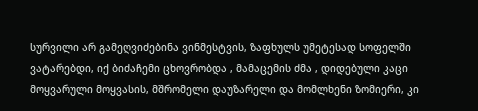სურვილი არ გამეღვიძებინა ვინმესტვის, ზაფხულს უმეტესად სოფელში  ვატარებდი, იქ ბიძაჩემი ცხოვრობდა , მამაცემის ძმა , დიდებული კაცი მოყვარული მოყვასის, მშრომელი დაუზარელი და მომლხენი ზომიერი, კი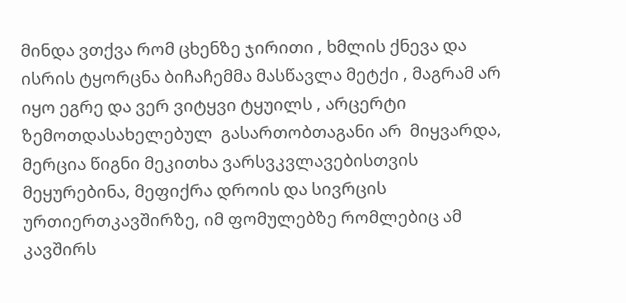მინდა ვთქვა რომ ცხენზე ჯირითი , ხმლის ქნევა და ისრის ტყორცნა ბიჩაჩემმა მასწავლა მეტქი , მაგრამ არ იყო ეგრე და ვერ ვიტყვი ტყუილს , არცერტი ზემოთდასახელებულ  გასართობთაგანი არ  მიყვარდა, მერცია წიგნი მეკითხა ვარსვკვლავებისთვის  მეყურებინა, მეფიქრა დროის და სივრცის ურთიერთკავშირზე, იმ ფომულებზე რომლებიც ამ კავშირს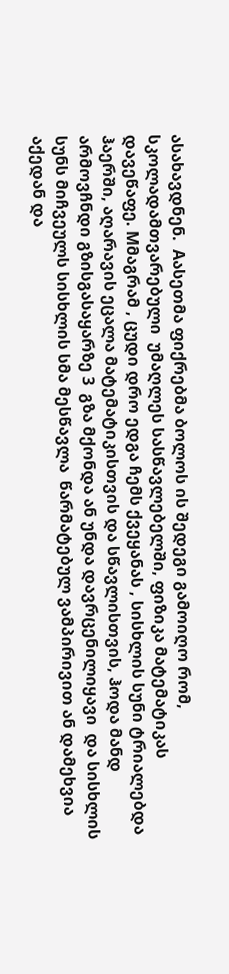ასახავდნენ.  Aასეთმა ფიქრებმა ბოლოს ის შედეგი გამოიღო რომ, სკოლადამთვარებული  უმაღლეს სასწავლებელში, ფიზიკა მატემატიკას დავეწაფე. Mმაგრამ , ცუდი დრო ედგა ჩემს ქვეყანას , სისხლის სუნი ტრიალებდა ჰაერში, აღარავის ეცალა მატემატიკისთვის და სწავლისთვის, ჰოდა მანდ არმოვჩნდი გზისგასაყარზე 3  გზა მქონდა ან უნდა დავრცენილიყავი  და სისხლის სუნს მიჩვეულს სისხლის სმა მესწავლა  წარმატებულ ვამპირივით ან დამეხვია აქედან და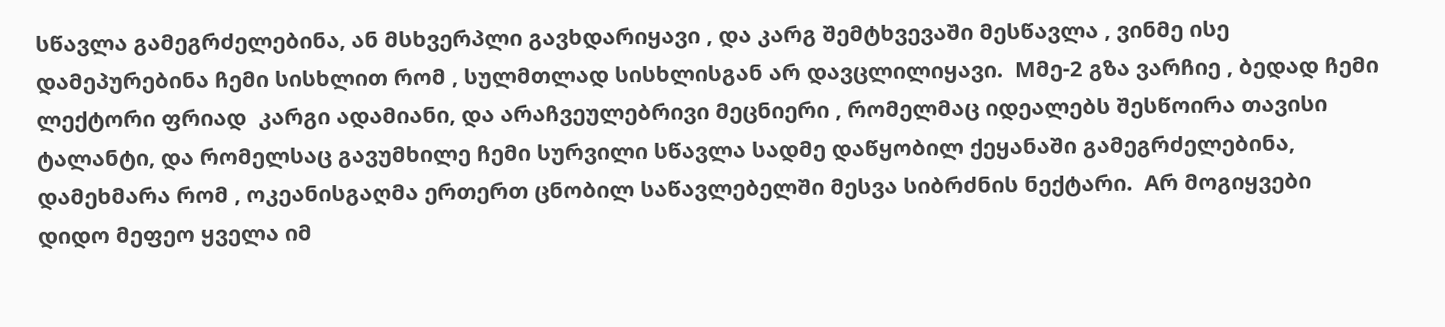სწავლა გამეგრძელებინა, ან მსხვერპლი გავხდარიყავი , და კარგ შემტხვევაში მესწავლა , ვინმე ისე დამეპურებინა ჩემი სისხლით რომ , სულმთლად სისხლისგან არ დავცლილიყავი.  Mმე-2 გზა ვარჩიე , ბედად ჩემი ლექტორი ფრიად  კარგი ადამიანი, და არაჩვეულებრივი მეცნიერი , რომელმაც იდეალებს შესწოირა თავისი ტალანტი, და რომელსაც გავუმხილე ჩემი სურვილი სწავლა სადმე დაწყობილ ქეყანაში გამეგრძელებინა,  დამეხმარა რომ , ოკეანისგაღმა ერთერთ ცნობილ საწავლებელში მესვა სიბრძნის ნექტარი.  Aრ მოგიყვები დიდო მეფეო ყველა იმ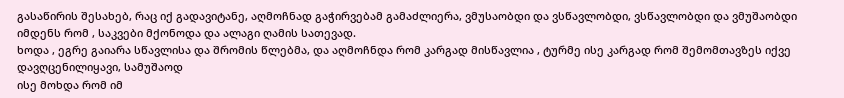გასაწირის შესახებ, რაც იქ გადავიტანე, აღმოჩნად გაჭირვებამ გამაძლიერა, ვმუსაობდი და ვსწავლობდი, ვსწავლობდი და ვმუშაობდი იმდენს რომ , საკვები მქონოდა და ალაგი ღამის სათევად.
ხოდა , ეგრე გაიარა სწავლისა და შრომის წლებმა, და აღმოჩნდა რომ კარგად მისწავლია , ტურმე ისე კარგად რომ შემომთავზეს იქვე დავღცენილიყავი, სამუშაოდ
ისე მოხდა რომ იმ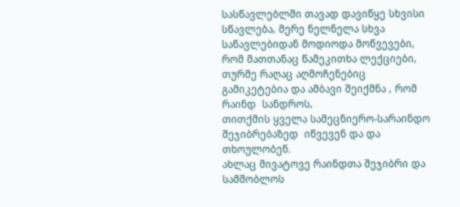სასწავლებლში თავად დავიწყე სხვისი  სწავლება, მერე ნელნელა სხვა საწავლებიდან მოდიოდა მოწვევები, რომ მათთანაც წამეკითხა ლექციები,
თურმე რაღაც აღმოჩენებიც გამიკეტებია და ამბავი შეიქმნა , რომ რაინდ  სანდროს,
თითქმის ყველა სამეცნიერო-სარაინდო შეჯიბრებაზედ  იწვევენ და და თხოულობენ.
ახლაც მივატოვე რაინდთა შეჯიბრი და სამშობლოს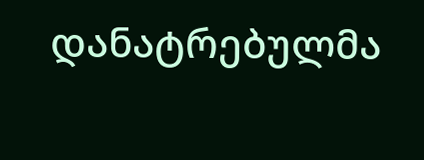დანატრებულმა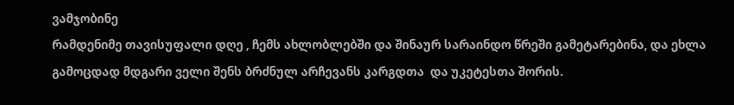ვამჯობინე
რამდენიმე თავისუფალი დღე , ჩემს ახლობლებში და შინაურ სარაინდო წრეში გამეტარებინა, და ეხლა  გამოცდად მდგარი ველი შენს ბრძნულ არჩევანს კარგდთა  და უკეტესთა შორის.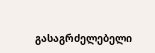გასაგრძელებელი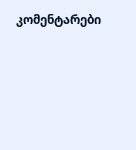კომენტარები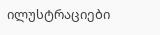ილუსტრაციები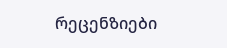რეცენზიები